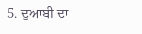5. ਦੁਆਬੀ ਦਾ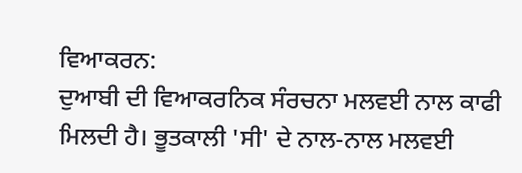ਵਿਆਕਰਨ:
ਦੁਆਬੀ ਦੀ ਵਿਆਕਰਨਿਕ ਸੰਰਚਨਾ ਮਲਵਈ ਨਾਲ ਕਾਫੀ ਮਿਲਦੀ ਹੈ। ਭੂਤਕਾਲੀ 'ਸੀ' ਦੇ ਨਾਲ-ਨਾਲ ਮਲਵਈ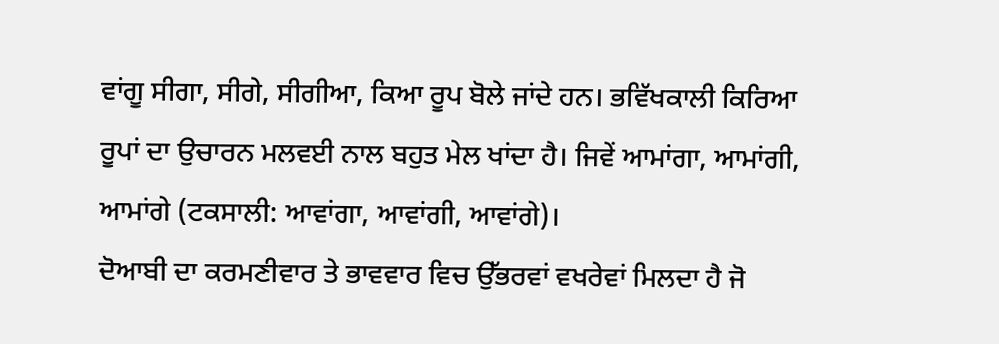ਵਾਂਗੂ ਸੀਗਾ, ਸੀਗੇ, ਸੀਗੀਆ, ਕਿਆ ਰੂਪ ਬੋਲੇ ਜਾਂਦੇ ਹਨ। ਭਵਿੱਖਕਾਲੀ ਕਿਰਿਆ ਰੂਪਾਂ ਦਾ ਉਚਾਰਨ ਮਲਵਈ ਨਾਲ ਬਹੁਤ ਮੇਲ ਖਾਂਦਾ ਹੈ। ਜਿਵੇਂ ਆਮਾਂਗਾ, ਆਮਾਂਗੀ, ਆਮਾਂਗੇ (ਟਕਸਾਲੀ: ਆਵਾਂਗਾ, ਆਵਾਂਗੀ, ਆਵਾਂਗੇ)।
ਦੋਆਬੀ ਦਾ ਕਰਮਣੀਵਾਰ ਤੇ ਭਾਵਵਾਰ ਵਿਚ ਉੱਭਰਵਾਂ ਵਖਰੇਵਾਂ ਮਿਲਦਾ ਹੈ ਜੋ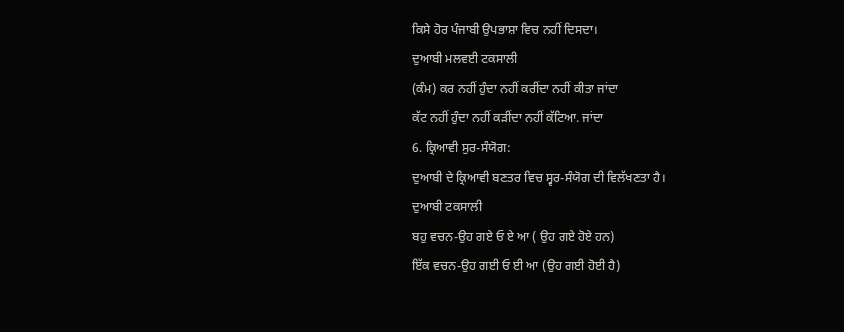ਕਿਸੇ ਹੋਰ ਪੰਜਾਬੀ ਉਪਭਾਸ਼ਾ ਵਿਚ ਨਹੀਂ ਦਿਸਦਾ।
ਦੁਆਬੀ ਮਲਵਈ ਟਕਸਾਲੀ
(ਕੰਮ) ਕਰ ਨਹੀਂ ਹੁੰਦਾ ਨਹੀਂ ਕਰੀਂਦਾ ਨਹੀਂ ਕੀਤਾ ਜਾਂਦਾ
ਕੱਟ ਨਹੀਂ ਹੁੰਦਾ ਨਹੀਂ ਕੜੀਂਦਾ ਨਹੀਂ ਕੱਟਿਆ. ਜਾਂਦਾ
6. ਕ੍ਰਿਆਵੀ ਸੁਰ-ਸੰਯੋਗ:
ਦੁਆਬੀ ਦੇ ਕ੍ਰਿਆਵੀ ਬਣਤਰ ਵਿਚ ਸ੍ਵਰ-ਸੰਯੋਗ ਦੀ ਵਿਲੱਖਣਤਾ ਹੈ।
ਦੁਆਬੀ ਟਕਸਾਲੀ
ਬਹੁ ਵਚਨ-ਉਹ ਗਏ ਓ ਏ ਆ ( ਉਹ ਗਏ ਹੋਏ ਹਨ)
ਇੱਕ ਵਚਨ-ਉਹ ਗਈ ਓ ਈ ਆ (ਉਹ ਗਈ ਹੋਈ ਹੈ)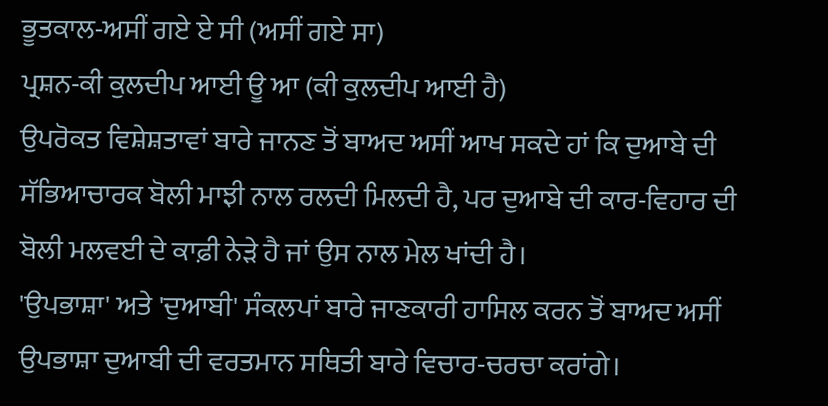ਭੂਤਕਾਲ-ਅਸੀਂ ਗਏ ਏ ਸੀ (ਅਸੀਂ ਗਏ ਸਾ)
ਪ੍ਰਸ਼ਨ-ਕੀ ਕੁਲਦੀਪ ਆਈ ਊ ਆ (ਕੀ ਕੁਲਦੀਪ ਆਈ ਹੈ)
ਉਪਰੋਕਤ ਵਿਸ਼ੇਸ਼ਤਾਵਾਂ ਬਾਰੇ ਜਾਨਣ ਤੋਂ ਬਾਅਦ ਅਸੀਂ ਆਖ ਸਕਦੇ ਹਾਂ ਕਿ ਦੁਆਬੇ ਦੀ ਸੱਭਿਆਚਾਰਕ ਬੋਲੀ ਮਾਝੀ ਨਾਲ ਰਲਦੀ ਮਿਲਦੀ ਹੈ, ਪਰ ਦੁਆਬੇ ਦੀ ਕਾਰ-ਵਿਹਾਰ ਦੀ ਬੋਲੀ ਮਲਵਈ ਦੇ ਕਾਫ਼ੀ ਨੇੜੇ ਹੈ ਜਾਂ ਉਸ ਨਾਲ ਮੇਲ ਖਾਂਦੀ ਹੈ।
'ਉਪਭਾਸ਼ਾ' ਅਤੇ 'ਦੁਆਬੀ' ਸੰਕਲਪਾਂ ਬਾਰੇ ਜਾਣਕਾਰੀ ਹਾਸਿਲ ਕਰਨ ਤੋਂ ਬਾਅਦ ਅਸੀਂ ਉਪਭਾਸ਼ਾ ਦੁਆਬੀ ਦੀ ਵਰਤਮਾਨ ਸਥਿਤੀ ਬਾਰੇ ਵਿਚਾਰ-ਚਰਚਾ ਕਰਾਂਗੇ।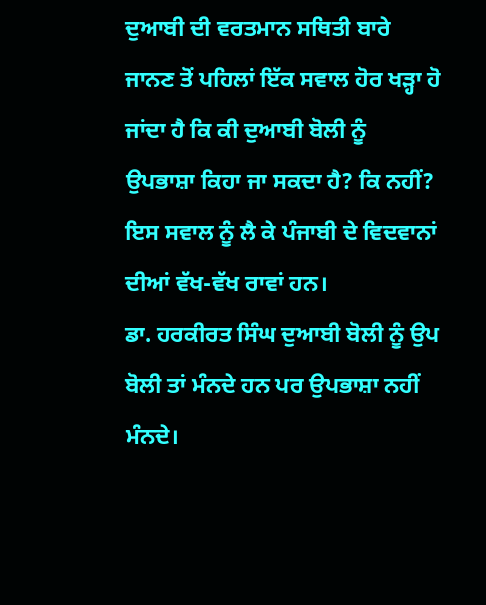ਦੁਆਬੀ ਦੀ ਵਰਤਮਾਨ ਸਥਿਤੀ ਬਾਰੇ ਜਾਨਣ ਤੋਂ ਪਹਿਲਾਂ ਇੱਕ ਸਵਾਲ ਹੋਰ ਖੜ੍ਹਾ ਹੋ ਜਾਂਦਾ ਹੈ ਕਿ ਕੀ ਦੁਆਬੀ ਬੋਲੀ ਨੂੰ ਉਪਭਾਸ਼ਾ ਕਿਹਾ ਜਾ ਸਕਦਾ ਹੈ? ਕਿ ਨਹੀਂ? ਇਸ ਸਵਾਲ ਨੂੰ ਲੈ ਕੇ ਪੰਜਾਬੀ ਦੇ ਵਿਦਵਾਨਾਂ ਦੀਆਂ ਵੱਖ-ਵੱਖ ਰਾਵਾਂ ਹਨ।
ਡਾ. ਹਰਕੀਰਤ ਸਿੰਘ ਦੁਆਬੀ ਬੋਲੀ ਨੂੰ ਉਪ ਬੋਲੀ ਤਾਂ ਮੰਨਦੇ ਹਨ ਪਰ ਉਪਭਾਸ਼ਾ ਨਹੀਂ ਮੰਨਦੇ।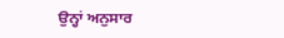ਉਨ੍ਹਾਂ ਅਨੁਸਾਰ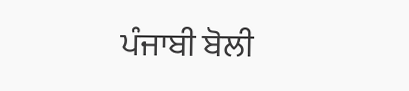ਪੰਜਾਬੀ ਬੋਲੀ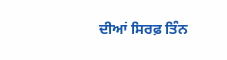ਦੀਆਂ ਸਿਰਫ਼ ਤਿੰਨ